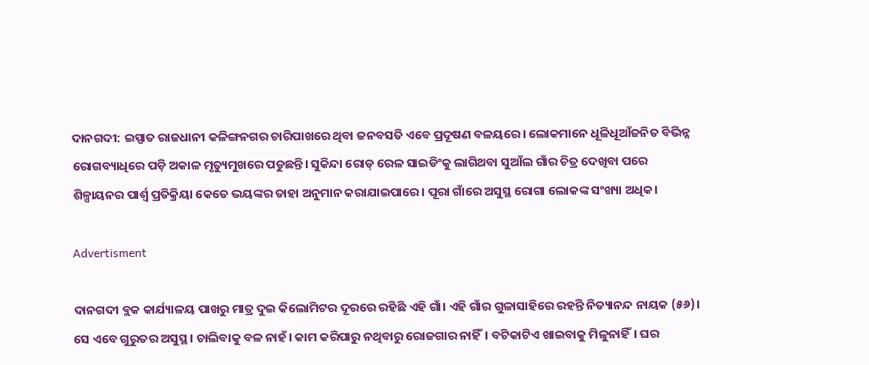ଦାନଗଦୀ: ଇସ୍ପାତ ରାଜଧାନୀ କଳିଙ୍ଗନଗର ଚାରିପାଖରେ ଥିବା ଜନବସତି ଏବେ ପ୍ରଦୂଷଣ ବଳୟରେ। ଲୋକମାନେ ଧୂଳିଧୂଆଁଜନିତ ବିଭିନ୍ନ ରୋଗବ୍ୟାଧିରେ ପଡ଼ି ଅକାଳ ମୃତ୍ୟୁମୁଖରେ ପଡୁଛନ୍ତି। ସୁକିନ୍ଦା ରୋଡ୍‌ ରେଳ ସାଇଡିଂକୁ ଲାଗିଥବା ସୁଆଁଲ ଗାଁର ଚିତ୍ର ଦେଖିବା ପରେ ଶିଳ୍ପାୟନର ପାର୍ଶ୍ବ ପ୍ରତିକ୍ରିୟା କେତେ ଭୟଙ୍କର ତାହା ଅନୁମାନ କରାଯାଇପାରେ। ପୂରା ଗାଁରେ ଅସୁସ୍ଥ ରୋଗା ଲୋକଙ୍କ ସଂଖ୍ୟା ଅଧିକ।

Advertisment

ଦାନଗଦୀ ବ୍ଲକ କାର୍ଯ୍ୟାଳୟ ପାଖରୁ ମାତ୍ର ଦୁଇ କିଲୋମିଟର ଦୂରରେ ରହିଛି ଏହି ଗାଁ। ଏହି ଗାଁର ଗୁଳାସାହିରେ ରହନ୍ତି ନିତ୍ୟାନନ୍ଦ ନାୟକ (୫୬)। ସେ ଏବେ ଗୁରୁତର ଅସୁସ୍ଥ। ଚାଲିବାକୁ ବଳ ନାହଁ। କାମ କରିପାରୁ ନଥିବାରୁ ରୋଜଗାର ନାହିଁ। ବଟିକାଟିଏ ଖାଇବାକୁ ମିଳୁନାହିଁ। ଘର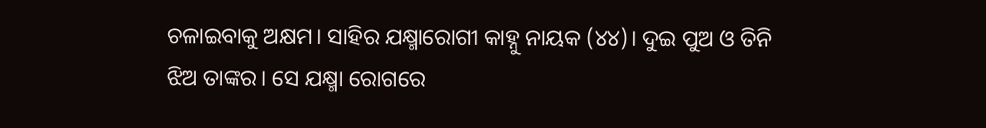ଚଳାଇବାକୁ ଅକ୍ଷମ। ସାହିର ଯକ୍ଷ୍ମାରୋଗୀ କାହ୍ନୁ ନାୟକ (୪୪)। ଦୁଇ ପୁଅ ଓ ତିନି ଝିଅ ତାଙ୍କର। ସେ ଯକ୍ଷ୍ମା ରୋଗରେ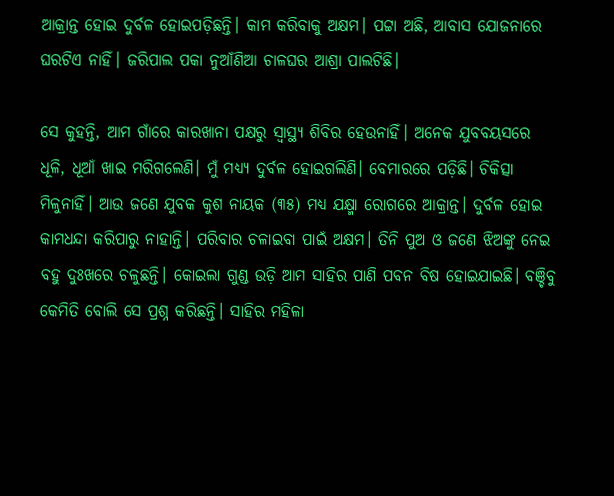ଆକ୍ରାନ୍ତ ହୋଇ ଦୁର୍ବଳ ହୋଇପଡ଼ିଛନ୍ତି। କାମ କରିବାକୁ ଅକ୍ଷମ। ପଟ୍ଟା ଅଛି, ଆବାସ ଯୋଜନାରେ ଘରଟିଏ ନାହିଁ। ଜରିପାଲ ପକା ନୁଆଁଣିଆ ଚାଳଘର ଆଶ୍ରା ପାଲଟିଛି।

ସେ କୁହନ୍ତି, ଆମ ଗାଁରେ କାରଖାନା ପକ୍ଷରୁ ସ୍ବାସ୍ଥ୍ୟ ଶିବିର ହେଉନାହିଁ। ଅନେକ ଯୁବବୟସରେ ଧୂଳି, ଧୂଆଁ ଖାଇ ମରିଗଲେଣି। ମୁଁ ମଧ୍ୟ୍ୟ ଦୁର୍ବଳ ହୋଇଗଲିଣି। ବେମାରରେ ପଡ଼ିଛି। ଚିକିତ୍ସା ମିଳୁନାହିଁ। ଆଉ ଜଣେ ଯୁବକ କୁଶ ନାୟକ (୩୫) ମଧ୍ୟ ଯକ୍ଷ୍ମା ରୋଗରେ ଆକ୍ରାନ୍ତ। ଦୁର୍ବଳ ହୋଇ କାମଧନ୍ଦା କରିପାରୁ ନାହାନ୍ତି। ପରିବାର ଚଳାଇବା ପାଇଁ ଅକ୍ଷମ। ତିନି ପୁଅ ଓ ଜଣେ ଝିଅଙ୍କୁ ନେଇ ବହୁ ଦୁଃଖରେ ଚଳୁଛନ୍ତି। କୋଇଲା ଗୁଣ୍ଡ ଉଡ଼ି ଆମ ସାହିର ପାଣି ପବନ ବିଷ ହୋଇଯାଇଛି। ବଞ୍ଚିବୁ କେମିତି ବୋଲି ସେ ପ୍ରଶ୍ନ କରିଛନ୍ତି। ସାହିର ମହିଳା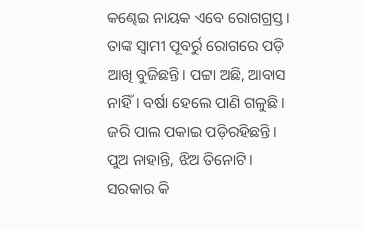କଣ୍ଢେଇ ନାୟକ ଏବେ ରୋଗଗ୍ରସ୍ତ। ତାଙ୍କ ସ୍ୱାମୀ ପୂବର୍ରୁ ରୋଗରେ ପଡ଼ି ଆଖି ବୁଜିଛନ୍ତି। ପଟ୍ଟା ଅଛି, ଆବାସ ନାହିଁ। ବର୍ଷା ହେଲେ ପାଣି ଗଳୁଛି। ଜରି ପାଲ ପକାଇ ପଡ଼ିରହିଛନ୍ତି। ପୁଅ ନାହାନ୍ତି, ଝିଅ ତିନୋଟି। ସରକାର କି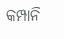କମ୍ପାନି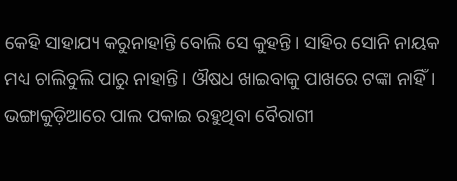କେହି ସାହାଯ୍ୟ କରୁନାହାନ୍ତି ବୋଲି ସେ କୁହନ୍ତି। ସାହିର ସୋନି ନାୟକ ମଧ୍ୟ ଚାଲିବୁଲି ପାରୁ ନାହାନ୍ତି। ଔଷଧ ଖାଇବାକୁ ପାଖରେ ଟଙ୍କା ନାହିଁ। ଭଙ୍ଗାକୁଡ଼ିଆରେ ପାଲ ପକାଇ ରହୁଥିବା ବୈରାଗୀ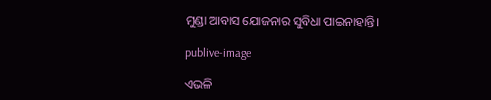ମୁଣ୍ଡା ଆବାସ ଯୋଜନାର ସୁବିଧା ପାଇନାହାନ୍ତି।

publive-image

ଏଭଳି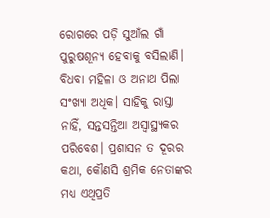ରୋଗରେ ପଡ଼ି ସୁଆଁଲ ଗାଁ ପୁରୁଷଶୂନ୍ୟ ହେବାକୁ ବସିଲାଣି। ବିଧବା ମହିଳା ଓ ଅନାଥ ପିଲା ସଂଖ୍ୟା ଅଧିକ। ସାହିକୁ ରାସ୍ତା ନାହିଁ, ସନ୍ତସନ୍ତିଆ ଅସ୍ୱାସ୍ଥ୍ୟକର ପରିବେଶ। ପ୍ରଶାସନ ତ ଦୂରର କଥା, କୌଣସି ଶ୍ରମିକ ନେତାଙ୍କର ମଧ୍ୟ ଏଥିପ୍ରତି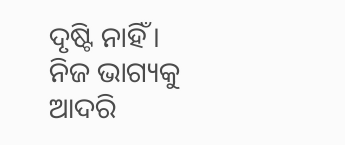ଦୃଷ୍ଟି ନାହିଁ। ନିଜ ଭାଗ୍ୟକୁ ଆଦରି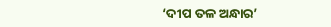‘ଦୀପ ତଳ ଅନ୍ଧାର’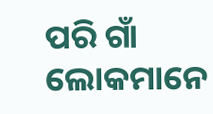ପରି ଗାଁ ଲୋକମାନେ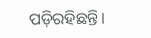ପଡ଼ିରହିଛନ୍ତି।